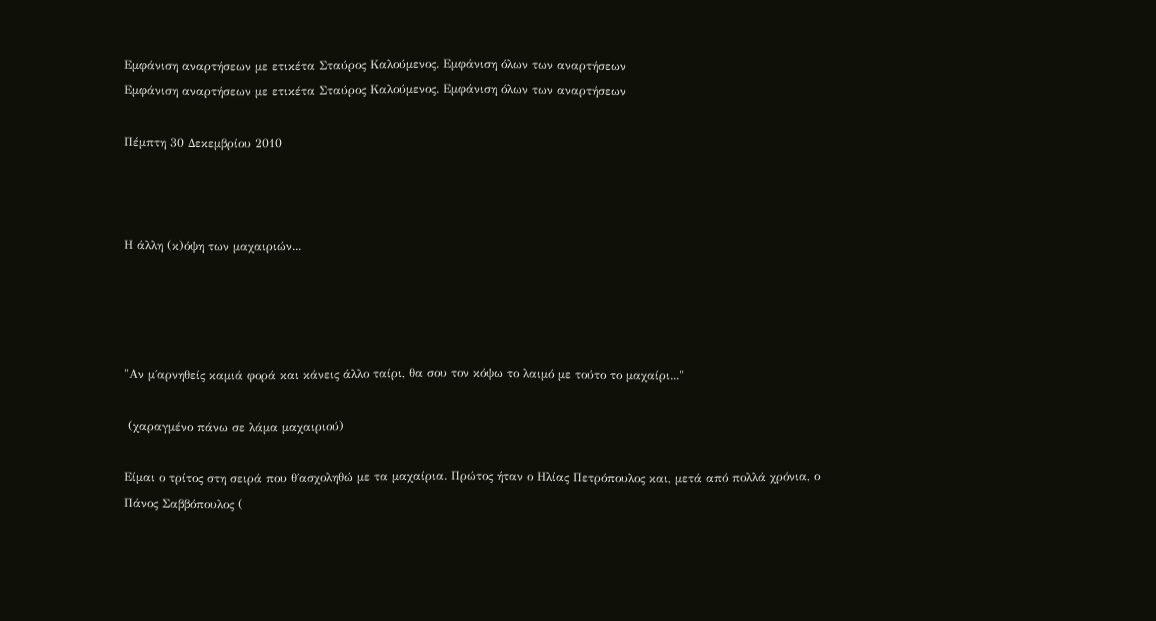Εμφάνιση αναρτήσεων με ετικέτα Σταύρος Καλούμενος. Εμφάνιση όλων των αναρτήσεων
Εμφάνιση αναρτήσεων με ετικέτα Σταύρος Καλούμενος. Εμφάνιση όλων των αναρτήσεων

Πέμπτη 30 Δεκεμβρίου 2010



Η άλλη (κ)όψη των μαχαιριών...




"Αν μ΄αρνηθείς καμιά φορά και κάνεις άλλο ταίρι, θα σου τον κόψω το λαιμό με τούτο το μαχαίρι..."

 (χαραγμένο πάνω σε λάμα μαχαιριού)

Είμαι ο τρίτος στη σειρά που θ΄ασχοληθώ με τα μαχαίρια. Πρώτος ήταν ο Ηλίας Πετρόπουλος και, μετά από πολλά χρόνια, ο Πάνος Σαββόπουλος (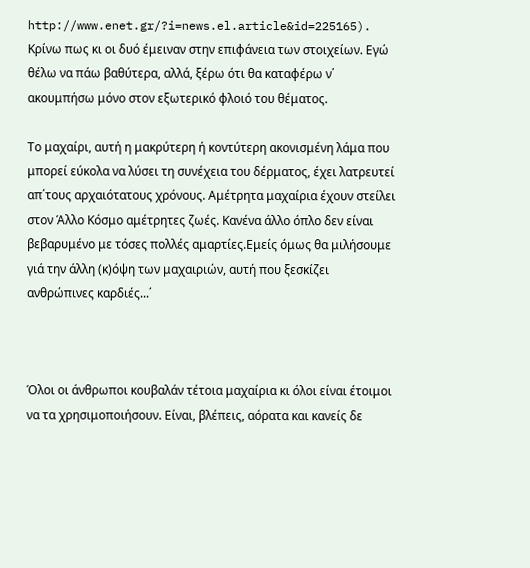http://www.enet.gr/?i=news.el.article&id=225165). Κρίνω πως κι οι δυό έμειναν στην επιφάνεια των στοιχείων. Εγώ θέλω να πάω βαθύτερα, αλλά, ξέρω ότι θα καταφέρω ν΄ ακουμπήσω μόνο στον εξωτερικό φλοιό του θέματος.

Το μαχαίρι, αυτή η μακρύτερη ή κοντύτερη ακονισμένη λάμα που μπορεί εύκολα να λύσει τη συνέχεια του δέρματος, έχει λατρευτεί απ΄τους αρχαιότατους χρόνους. Αμέτρητα μαχαίρια έχουν στείλει στον Άλλο Κόσμο αμέτρητες ζωές. Κανένα άλλο όπλο δεν είναι βεβαρυμένο με τόσες πολλές αμαρτίες.Εμείς όμως θα μιλήσουμε γιά την άλλη (κ)όψη των μαχαιριών, αυτή που ξεσκίζει ανθρώπινες καρδιές...΄



Όλοι οι άνθρωποι κουβαλάν τέτοια μαχαίρια κι όλοι είναι έτοιμοι να τα χρησιμοποιήσουν. Είναι, βλέπεις, αόρατα και κανείς δε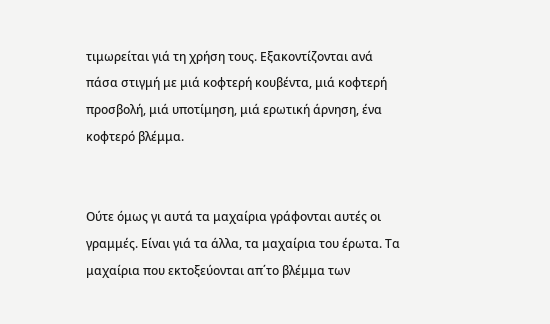τιμωρείται γιά τη χρήση τους. Εξακοντίζονται ανά πάσα στιγμή με μιά κοφτερή κουβέντα, μιά κοφτερή προσβολή, μιά υποτίμηση, μιά ερωτική άρνηση, ένα κοφτερό βλέμμα.


Ούτε όμως γι αυτά τα μαχαίρια γράφονται αυτές οι γραμμές. Είναι γιά τα άλλα, τα μαχαίρια του έρωτα. Τα μαχαίρια που εκτοξεύονται απ΄το βλέμμα των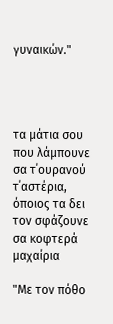γυναικών."




τα μάτια σου που λάμπουνε σα τ΄ουρανού τ΄αστέρια,
όποιος τα δει τον σφάζουνε σα κοφτερά μαχαίρια

"Με τον πόθο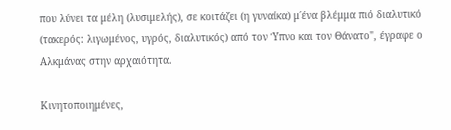που λύνει τα μέλη (λυσιμελής), σε κοιτάζει (η γυναίκα) μ΄ένα βλέμμα πιό διαλυτικό (τακερός: λιγωμένος, υγρός, διαλυτικός) από τον Ύπνο και τον Θάνατο", έγραφε ο Αλκμάνας στην αρχαιότητα.

Κινητοποιημένες,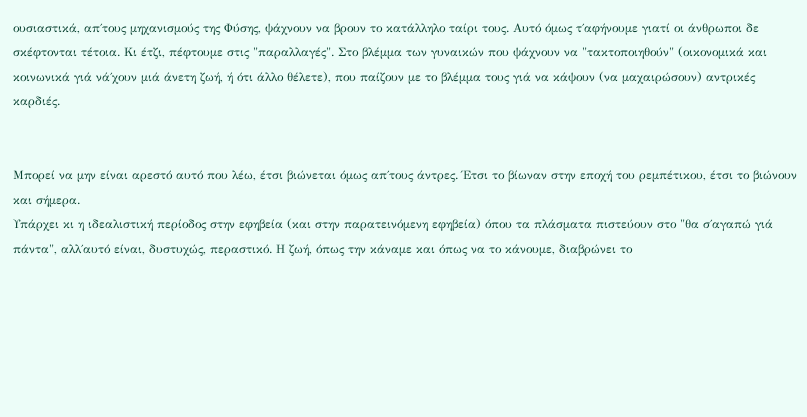ουσιαστικά, απ΄τους μηχανισμούς της Φύσης, ψάχνουν να βρουν το κατάλληλο ταίρι τους. Αυτό όμως τ΄αφήνουμε γιατί οι άνθρωποι δε σκέφτονται τέτοια. Κι έτζι, πέφτουμε στις "παραλλαγές". Στο βλέμμα των γυναικών που ψάχνουν να "τακτοποιηθούν" (οικονομικά και κοινωνικά γιά νά΄χουν μιά άνετη ζωή, ή ότι άλλο θέλετε), που παίζουν με το βλέμμα τους γιά να κάψουν (να μαχαιρώσουν) αντρικές καρδιές.


Μπορεί να μην είναι αρεστό αυτό που λέω, έτσι βιώνεται όμως απ΄τους άντρες. Έτσι το βίωναν στην εποχή του ρεμπέτικου, έτσι το βιώνουν και σήμερα.
Υπάρχει κι η ιδεαλιστική περίοδος στην εφηβεία (και στην παρατεινόμενη εφηβεία) όπου τα πλάσματα πιστεύουν στο "θα σ΄αγαπώ γιά πάντα", αλλ΄αυτό είναι, δυστυχώς, περαστικό. Η ζωή, όπως την κάναμε και όπως να το κάνουμε, διαβρώνει το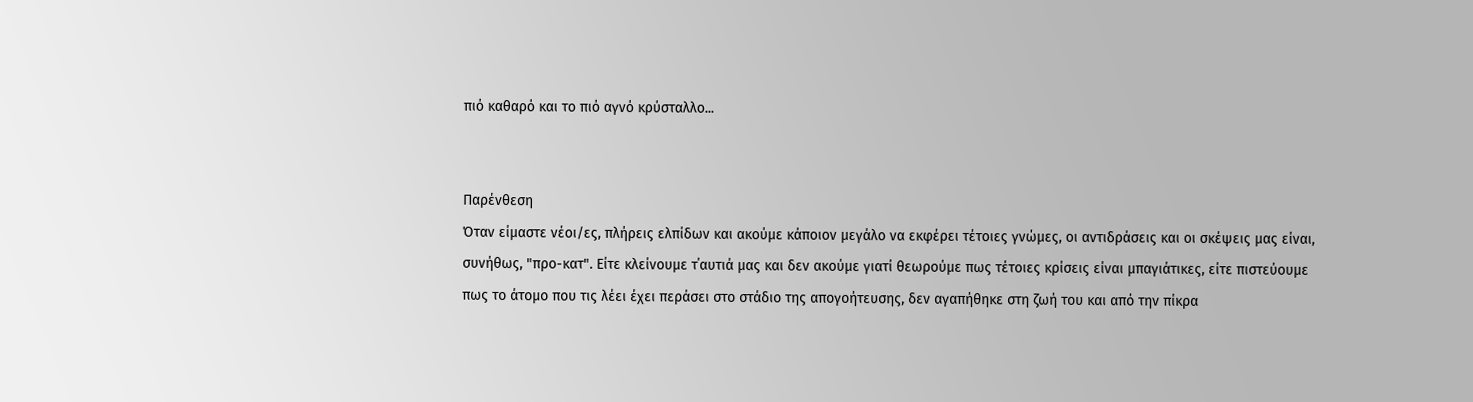πιό καθαρό και το πιό αγνό κρύσταλλο...


Παρένθεση
Όταν είμαστε νέοι/ες, πλήρεις ελπίδων και ακούμε κάποιον μεγάλο να εκφέρει τέτοιες γνώμες, οι αντιδράσεις και οι σκέψεις μας είναι, συνήθως, "προ-κατ". Είτε κλείνουμε τ΄αυτιά μας και δεν ακούμε γιατί θεωρούμε πως τέτοιες κρίσεις είναι μπαγιάτικες, είτε πιστεύουμε πως το άτομο που τις λέει έχει περάσει στο στάδιο της απογοήτευσης, δεν αγαπήθηκε στη ζωή του και από την πίκρα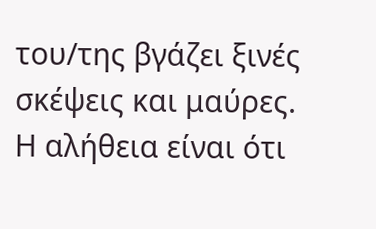του/της βγάζει ξινές σκέψεις και μαύρες. Η αλήθεια είναι ότι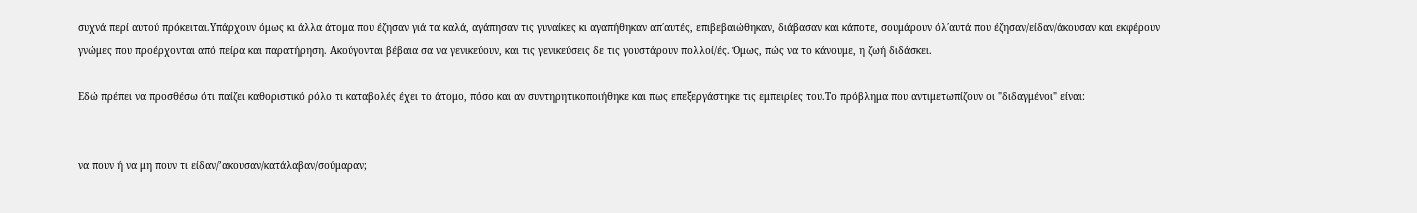συχνά περί αυτού πρόκειται.Υπάρχουν όμως κι άλλα άτομα που έζησαν γιά τα καλά, αγάπησαν τις γυναίκες κι αγαπήθηκαν απ΄αυτές, επιβεβαιώθηκαν, διάβασαν και κάποτε, σουμάρουν όλ΄αυτά που έζησαν/είδαν/άκουσαν και εκφέρουν γνώμες που προέρχονται από πείρα και παρατήρηση. Ακούγονται βέβαια σα να γενικεύουν, και τις γενικεύσεις δε τις γουστάρουν πολλοί/ές. Όμως, πώς να το κάνουμε, η ζωή διδάσκει.

Εδώ πρέπει να προσθέσω ότι παίζει καθοριστικό ρόλο τι καταβολές έχει το άτομο, πόσο και αν συντηρητικοποιήθηκε και πως επεξεργάστηκε τις εμπειρίες του.Το πρόβλημα που αντιμετωπίζουν οι "διδαγμένοι" είναι:


να πουν ή να μη πουν τι είδαν/’ακουσαν/κατάλαβαν/σούμαραν;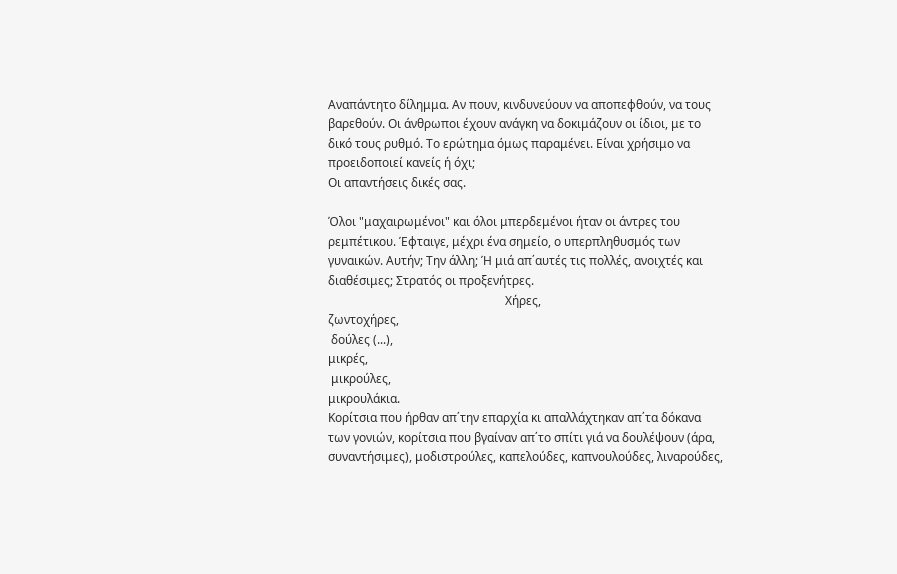Αναπάντητο δίλημμα. Αν πουν, κινδυνεύουν να αποπεφθούν, να τους βαρεθούν. Οι άνθρωποι έχουν ανάγκη να δοκιμάζουν οι ίδιοι, με το δικό τους ρυθμό. Το ερώτημα όμως παραμένει. Είναι χρήσιμο να προειδοποιεί κανείς ή όχι;
Οι απαντήσεις δικές σας.

Όλοι "μαχαιρωμένοι" και όλοι μπερδεμένοι ήταν οι άντρες του ρεμπέτικου. Έφταιγε, μέχρι ένα σημείο, ο υπερπληθυσμός των γυναικών. Αυτήν; Την άλλη; Ή μιά απ΄αυτές τις πολλές, ανοιχτές και διαθέσιμες; Στρατός οι προξενήτρες.
                                                           Χήρες,
ζωντοχήρες,
 δούλες (...),
μικρές,
 μικρούλες,
μικρουλάκια.
Κορίτσια που ήρθαν απ΄την επαρχία κι απαλλάχτηκαν απ΄τα δόκανα των γονιών, κορίτσια που βγαίναν απ΄το σπίτι γιά να δουλέψουν (άρα, συναντήσιμες), μοδιστρούλες, καπελούδες, καπνουλούδες, λιναρούδες,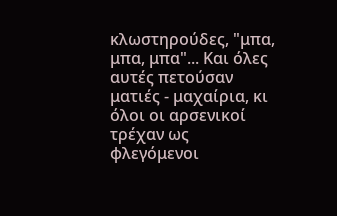κλωστηρούδες, "μπα, μπα, μπα"... Και όλες αυτές πετούσαν ματιές - μαχαίρια, κι όλοι οι αρσενικοί τρέχαν ως φλεγόμενοι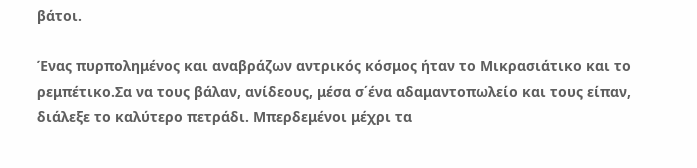βάτοι.

Ένας πυρπολημένος και αναβράζων αντρικός κόσμος ήταν το Μικρασιάτικο και το ρεμπέτικο.Σα να τους βάλαν, ανίδεους, μέσα σ΄ένα αδαμαντοπωλείο και τους είπαν, διάλεξε το καλύτερο πετράδι. Μπερδεμένοι μέχρι τα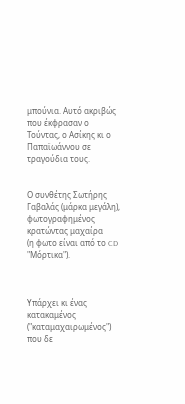μπούνια. Αυτό ακριβώς που έκφρασαν ο Τούντας, ο Ασίκης κι ο Παπαϊωάννου σε τραγούδια τους.


Ο συνθέτης Σωτήρης Γαβαλάς (μάρκα μεγάλη), φωτογραφημένος κρατώντας μαχαίρα
(η φωτο είναι από το CD "Μόρτικα").



Υπάρχει κι ένας κατακαμένος ("καταμαχαιρωμένος") που δε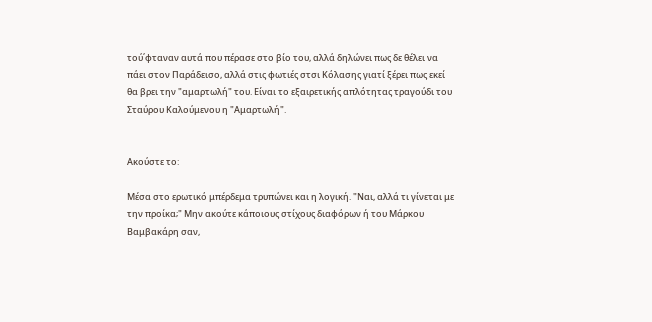τού΄φταναν αυτά που πέρασε στο βίο του, αλλά δηλώνει πως δε θέλει να πάει στον Παράδεισο, αλλά στις φωτιές στσι Κόλασης γιατί ξέρει πως εκεί θα βρει την "αμαρτωλή" του. Είναι το εξαιρετικής απλότητας τραγούδι του Σταύρου Καλούμενου η "Αμαρτωλή".


Ακούστε το:

Μέσα στο ερωτικό μπέρδεμα τρυπώνει και η λογική. "Ναι, αλλά τι γίνεται με την προίκα;" Μην ακούτε κάποιους στίχους διαφόρων ή του Μάρκου Βαμβακάρη σαν,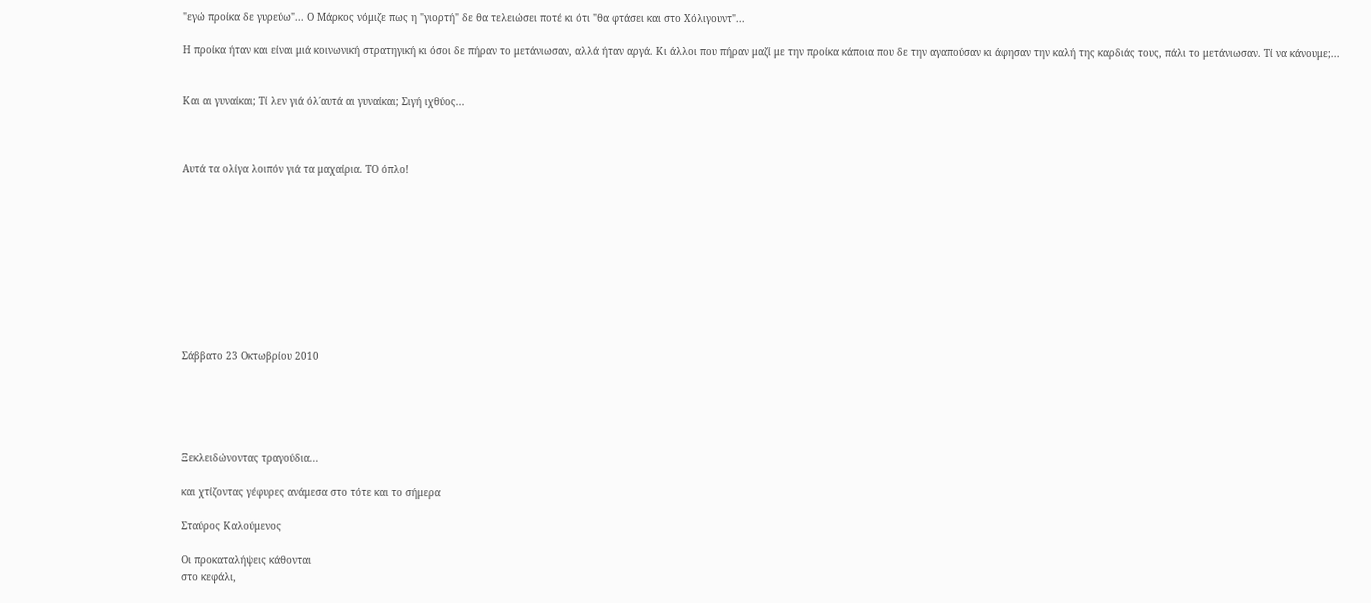"εγώ προίκα δε γυρεύω"... Ο Μάρκος νόμιζε πως η "γιορτή" δε θα τελειώσει ποτέ κι ότι "θα φτάσει και στο Χόλιγουντ"...

Η προίκα ήταν και είναι μιά κοινωνική στρατηγική κι όσοι δε πήραν το μετάνιωσαν, αλλά ήταν αργά. Κι άλλοι που πήραν μαζί με την προίκα κάποια που δε την αγαπούσαν κι άφησαν την καλή της καρδιάς τους, πάλι το μετάνιωσαν. Τί να κάνουμε;...


Και αι γυναίκαι; Τί λεν γιά όλ΄αυτά αι γυναίκαι; Σιγή ιχθύος...



Αυτά τα ολίγα λοιπόν γιά τα μαχαίρια. ΤΟ όπλο!










Σάββατο 23 Οκτωβρίου 2010





Ξεκλειδώνοντας τραγούδια...

και χτίζοντας γέφυρες ανάμεσα στο τότε και το σήμερα

Σταύρος Καλούμενος

Οι προκαταλήψεις κάθονται
στο κεφάλι,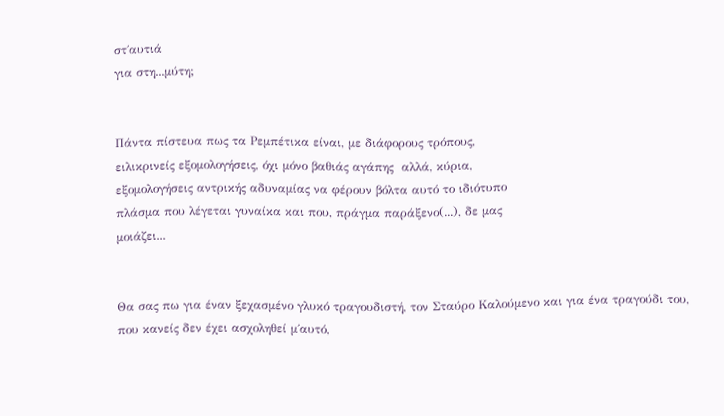στ΄αυτιά
για στη...μύτη;


Πάντα πίστευα πως τα Ρεμπέτικα είναι, με διάφορους τρόπους,
ειλικρινείς εξομολογήσεις, όχι μόνο βαθιάς αγάπης  αλλά, κύρια,
εξομολογήσεις αντρικής αδυναμίας να φέρουν βόλτα αυτό το ιδιότυπο
πλάσμα που λέγεται γυναίκα και που, πράγμα παράξενο(...), δε μας
μοιάζει...


Θα σας πω για έναν ξεχασμένο γλυκό τραγουδιστή, τον Σταύρο Καλούμενο και για ένα τραγούδι του, που κανείς δεν έχει ασχοληθεί μ΄αυτό,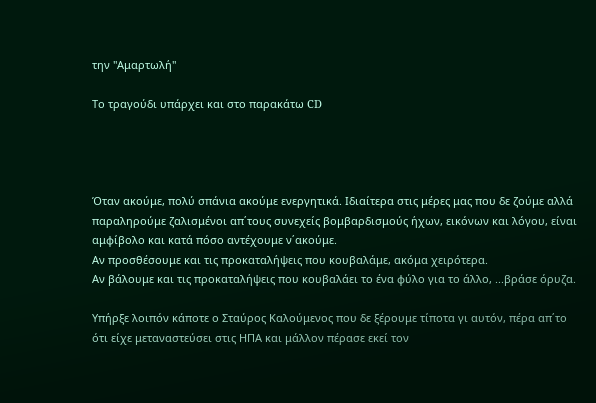την "Αμαρτωλή"

Το τραγούδι υπάρχει και στο παρακάτω CD




Όταν ακούμε, πολύ σπάνια ακούμε ενεργητικά. Ιδιαίτερα στις μέρες μας που δε ζούμε αλλά παραληρούμε ζαλισμένοι απ΄τους συνεχείς βομβαρδισμούς ήχων, εικόνων και λόγου, είναι αμφίβολο και κατά πόσο αντέχουμε ν΄ακούμε.
Αν προσθέσουμε και τις προκαταλήψεις που κουβαλάμε, ακόμα χειρότερα.
Αν βάλουμε και τις προκαταλήψεις που κουβαλάει το ένα φύλο για το άλλο, ...βράσε όρυζα.

Υπήρξε λοιπόν κάποτε ο Σταύρος Καλούμενος που δε ξέρουμε τίποτα γι αυτόν, πέρα απ΄το ότι είχε μεταναστεύσει στις ΗΠΑ και μάλλον πέρασε εκεί τον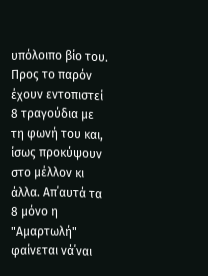υπόλοιπο βίο του. Προς το παρόν έχουν εντοπιστεί 8 τραγούδια με τη φωνή του και, ίσως προκύψουν στο μέλλον κι άλλα. Απ΄αυτά τα 8 μόνο η "Αμαρτωλή" φαίνεται νά΄ναι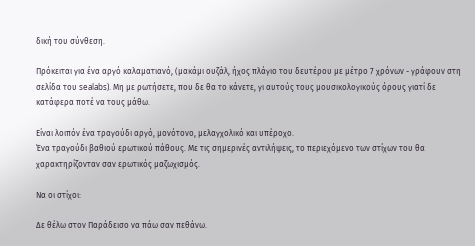δική του σύνθεση.

Πρόκειται για ένα αργό καλαματιανό, (μακάμι ουζάλ, ήχος πλάγιο του δευτέρου με μέτρο 7 χρόνων - γράφουν στη σελίδα του sealabs). Μη με ρωτήσετε, που δε θα το κάνετε, γι αυτούς τους μουσικολογικούς όρους γιατί δε κατάφερα ποτέ να τους μάθω.

Είναι λοιπόν ένα τραγούδι αργό, μονότονο, μελαγχολικό και υπέροχο.
Ένα τραγούδι βαθιού ερωτικού πάθους. Με τις σημερινές αντιλήψεις, το περιεχόμενο των στίχων του θα χαρακτηρίζονταν σαν ερωτικός μαζωχισμός.

Να οι στίχοι:

Δε θέλω στον Παράδεισο να πάω σαν πεθάνω.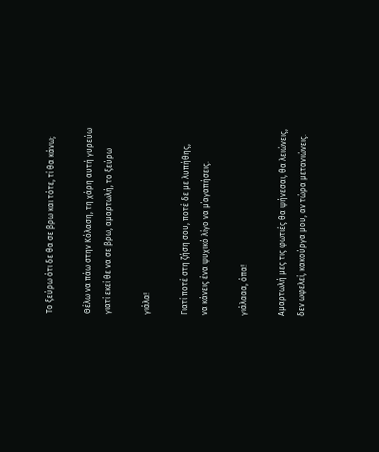Το ξεύρω ότι δε θα σε βρω και τότε, τί θα κάνω;

Θέλω να πάω στην Κόλαση, τη χάρη αυτή γυρεύω
γιατί εκεί θε να σε βρω, αμαρτωλή, το ξεύρω

γιάλα!

Γιατί ποτέ στη ζήση σου, ποτέ δε με λυπήθης,
να κάνεις ένα ψυχικό λίγο να μ΄αγαπήσεις.

γιάλααα, όπα!

Αμαρτωλή μες τις φωτιές θα ψήνεσαι, θα λειώνεις,
δεν ωφελεί, κακούργα μου, αν τώρα μετανιώνεις.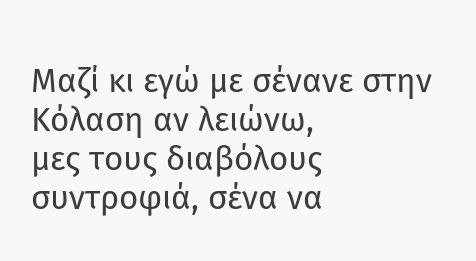Μαζί κι εγώ με σένανε στην Κόλαση αν λειώνω,
μες τους διαβόλους συντροφιά, σένα να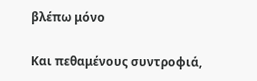βλέπω μόνο

Και πεθαμένους συντροφιά,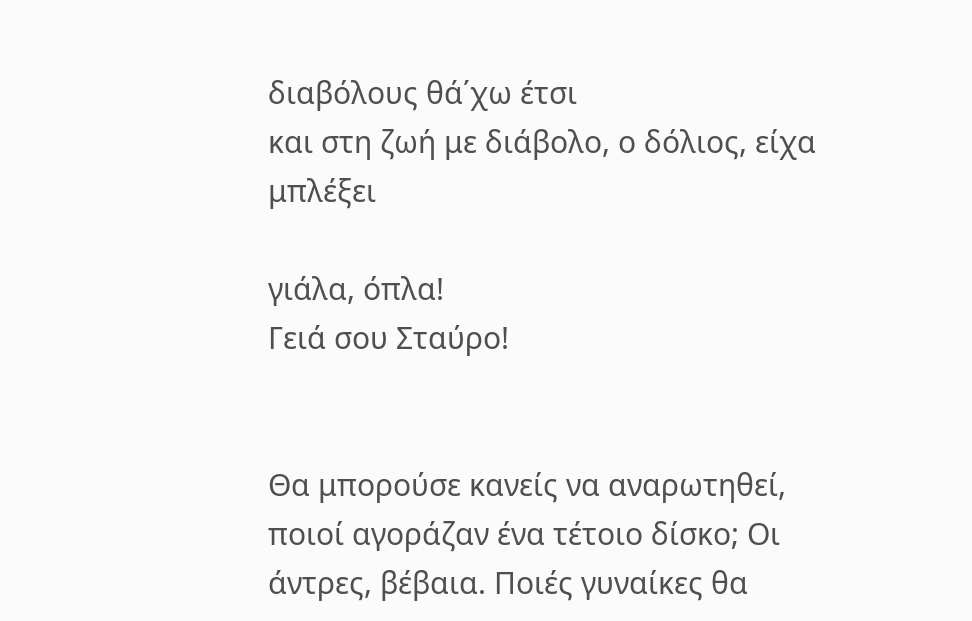διαβόλους θά΄χω έτσι
και στη ζωή με διάβολο, ο δόλιος, είχα μπλέξει

γιάλα, όπλα!
Γειά σου Σταύρο!


Θα μπορούσε κανείς να αναρωτηθεί, ποιοί αγοράζαν ένα τέτοιο δίσκο; Οι άντρες, βέβαια. Ποιές γυναίκες θα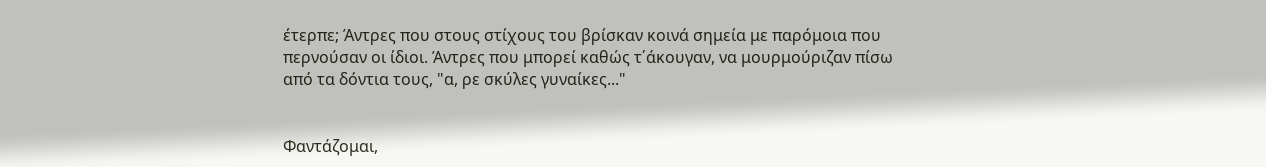έτερπε; Άντρες που στους στίχους του βρίσκαν κοινά σημεία με παρόμοια που περνούσαν οι ίδιοι. Άντρες που μπορεί καθώς τ΄άκουγαν, να μουρμούριζαν πίσω από τα δόντια τους, "α, ρε σκύλες γυναίκες..."


Φαντάζομαι,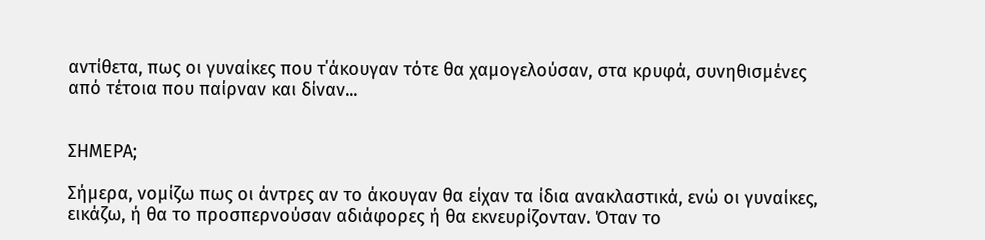αντίθετα, πως οι γυναίκες που τ΄άκουγαν τότε θα χαμογελούσαν, στα κρυφά, συνηθισμένες από τέτοια που παίρναν και δίναν...


ΣΗΜΕΡΑ;

Σήμερα, νομίζω πως οι άντρες αν το άκουγαν θα είχαν τα ίδια ανακλαστικά, ενώ οι γυναίκες, εικάζω, ή θα το προσπερνούσαν αδιάφορες ή θα εκνευρίζονταν. Όταν το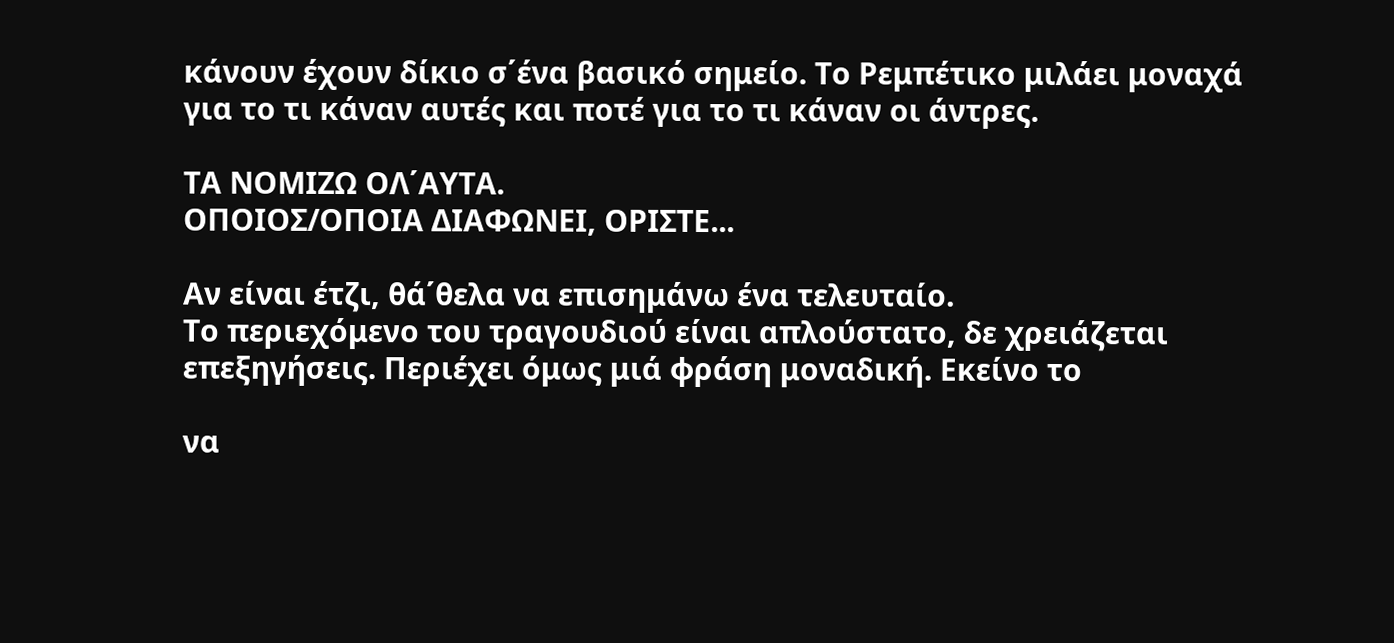κάνουν έχουν δίκιο σ΄ένα βασικό σημείο. Το Ρεμπέτικο μιλάει μοναχά για το τι κάναν αυτές και ποτέ για το τι κάναν οι άντρες.

ΤΑ ΝΟΜΙΖΩ ΟΛ΄ΑΥΤΑ.
ΟΠΟΙΟΣ/ΟΠΟΙΑ ΔΙΑΦΩΝΕΙ, ΟΡΙΣΤΕ...

Αν είναι έτζι, θά΄θελα να επισημάνω ένα τελευταίο.
Το περιεχόμενο του τραγουδιού είναι απλούστατο, δε χρειάζεται επεξηγήσεις. Περιέχει όμως μιά φράση μοναδική. Εκείνο το

να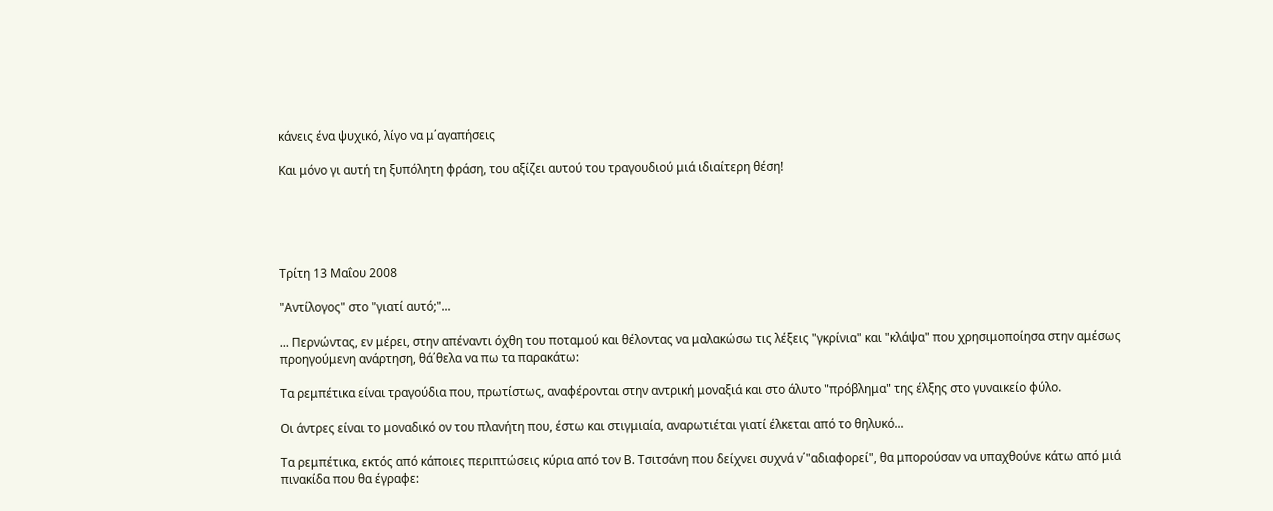κάνεις ένα ψυχικό, λίγο να μ΄αγαπήσεις

Και μόνο γι αυτή τη ξυπόλητη φράση, του αξίζει αυτού του τραγουδιού μιά ιδιαίτερη θέση!





Τρίτη 13 Μαΐου 2008

"Αντίλογος" στο "γιατί αυτό;"...

... Περνώντας, εν μέρει, στην απέναντι όχθη του ποταμού και θέλοντας να μαλακώσω τις λέξεις "γκρίνια" και "κλάψα" που χρησιμοποίησα στην αμέσως προηγούμενη ανάρτηση, θά΄θελα να πω τα παρακάτω:

Τα ρεμπέτικα είναι τραγούδια που, πρωτίστως, αναφέρονται στην αντρική μοναξιά και στο άλυτο "πρόβλημα" της έλξης στο γυναικείο φύλο.

Οι άντρες είναι το μοναδικό ον του πλανήτη που, έστω και στιγμιαία, αναρωτιέται γιατί έλκεται από το θηλυκό...

Τα ρεμπέτικα, εκτός από κάποιες περιπτώσεις κύρια από τον Β. Τσιτσάνη που δείχνει συχνά ν΄"αδιαφορεί", θα μπορούσαν να υπαχθούνε κάτω από μιά πινακίδα που θα έγραφε: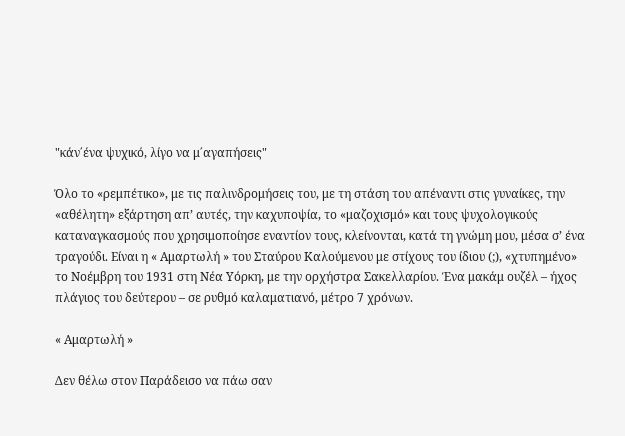"κάν΄ένα ψυχικό, λίγο να μ΄αγαπήσεις"

Όλο το «ρεμπέτικο», με τις παλινδρομήσεις του, με τη στάση του απέναντι στις γυναίκες, την «αθέλητη» εξάρτηση απ’ αυτές, την καχυποψία, το «μαζοχισμό» και τους ψυχολογικούς καταναγκασμούς που χρησιμοποίησε εναντίον τους, κλείνονται, κατά τη γνώμη μου, μέσα σ’ ένα τραγούδι. Είναι η « Αμαρτωλή » του Σταύρου Καλούμενου με στίχους του ίδιου (;), «χτυπημένο» το Νοέμβρη του 1931 στη Νέα Υόρκη, με την ορχήστρα Σακελλαρίου. Ένα μακάμ ουζέλ – ήχος πλάγιος του δεύτερου – σε ρυθμό καλαματιανό, μέτρο 7 χρόνων.

« Αμαρτωλή »

Δεν θέλω στον Παράδεισο να πάω σαν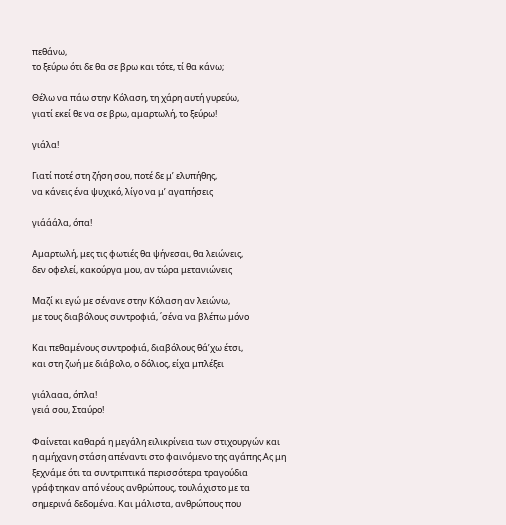πεθάνω,
το ξεύρω ότι δε θα σε βρω και τότε, τί θα κάνω;

Θέλω να πάω στην Κόλαση, τη χάρη αυτή γυρεύω,
γιατί εκεί θε να σε βρω, αμαρτωλή, το ξεύρω!

γιάλα!

Γιατί ποτέ στη ζήση σου, ποτέ δε μ’ ελυπήθης,
να κάνεις ένα ψυχικό, λίγο να μ’ αγαπήσεις

γιάάάλα, όπα!

Αμαρτωλή, μες τις φωτιές θα ψήνεσαι, θα λειώνεις,
δεν οφελεί, κακούργα μου, αν τώρα μετανιώνεις

Μαζί κι εγώ με σένανε στην Κόλαση αν λειώνω,
με τους διαβόλους συντροφιά, ΄σένα να βλέπω μόνο

Και πεθαμένους συντροφιά, διαβόλους θά’χω έτσι,
και στη ζωή με διάβολο, ο δόλιος, είχα μπλέξει

γιάλααα, όπλα!
γειά σου, Σταύρο!

Φαίνεται καθαρά η μεγάλη ειλικρίνεια των στιχουργών και η αμήχανη στάση απέναντι στο φαινόμενο της αγάπης.Ας μη ξεχνάμε ότι τα συντριπτικά περισσότερα τραγούδια γράφτηκαν από νέους ανθρώπους, τουλάχιστο με τα σημερινά δεδομένα. Και μάλιστα, ανθρώπους που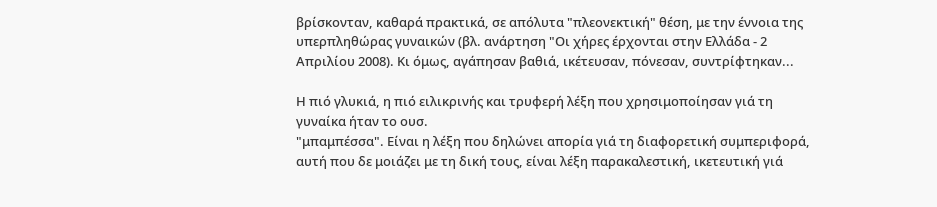βρίσκονταν, καθαρά πρακτικά, σε απόλυτα "πλεονεκτική" θέση, με την έννοια της υπερπληθώρας γυναικών (βλ. ανάρτηση "Οι χήρες έρχονται στην Ελλάδα - 2 Απριλίου 2008). Κι όμως, αγάπησαν βαθιά, ικέτευσαν, πόνεσαν, συντρίφτηκαν...

Η πιό γλυκιά, η πιό ειλικρινής και τρυφερή λέξη που χρησιμοποίησαν γιά τη γυναίκα ήταν το ουσ.
"μπαμπέσσα". Είναι η λέξη που δηλώνει απορία γιά τη διαφορετική συμπεριφορά, αυτή που δε μοιάζει με τη δική τους, είναι λέξη παρακαλεστική, ικετευτική γιά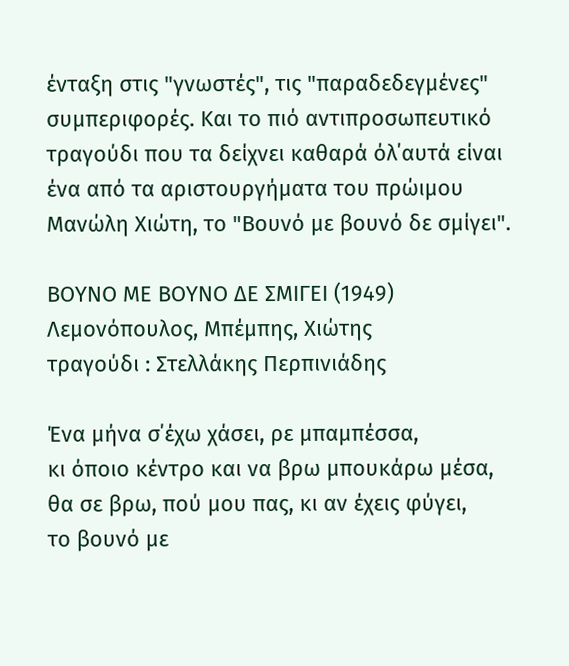ένταξη στις "γνωστές", τις "παραδεδεγμένες" συμπεριφορές. Και το πιό αντιπροσωπευτικό τραγούδι που τα δείχνει καθαρά όλ΄αυτά είναι ένα από τα αριστουργήματα του πρώιμου Μανώλη Χιώτη, το "Βουνό με βουνό δε σμίγει".

ΒΟΥΝΟ ΜΕ ΒΟΥΝΟ ΔΕ ΣΜΙΓΕΙ (1949)
Λεμονόπουλος, Μπέμπης, Χιώτης
τραγούδι : Στελλάκης Περπινιάδης

Ένα μήνα σ΄έχω χάσει, ρε μπαμπέσσα,
κι όποιο κέντρο και να βρω μπουκάρω μέσα,
θα σε βρω, πού μου πας, κι αν έχεις φύγει,
το βουνό με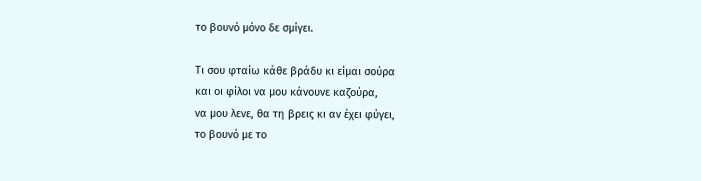το βουνό μόνο δε σμίγει.

Τι σου φταίω κάθε βράδυ κι είμαι σούρα
και οι φίλοι να μου κάνουνε καζούρα,
να μου λενε, θα τη βρεις κι αν έχει φύγει,
το βουνό με το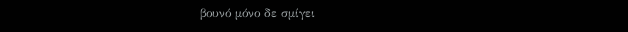βουνό μόνο δε σμίγει